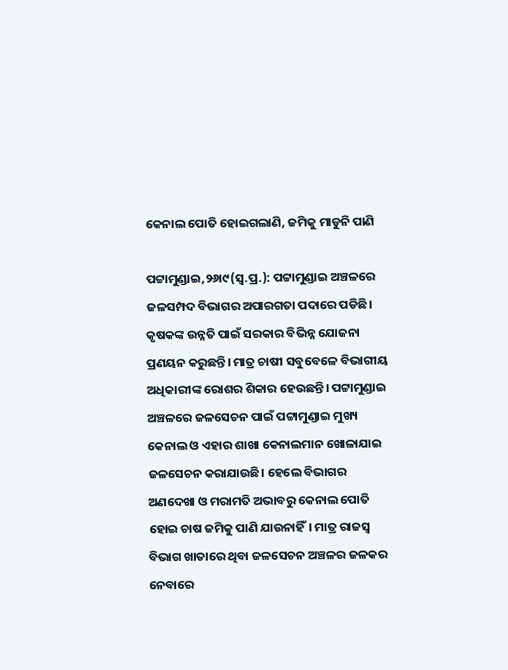କେନାଲ ପୋତି ହୋଇଗଲାଣି, ଜମିକୁ ମାଡୁନି ପାଣି

ପଟ୍ଟାମୁଣ୍ଡାଇ,୨୬ା୯(ସ୍ବ.ପ୍ର.): ପଟ୍ଟାମୁଣ୍ଡାଇ ଅଞ୍ଚଳରେ ଜଳସମ୍ପଦ ବିଭାଗର ଅପାରଗତା ପଦାରେ ପଡିଛି। କୃଷକଙ୍କ ଉନ୍ନତି ପାଇଁ ସରକାର ବିଭିନ୍ନ ଯୋଜନା ପ୍ରଣୟନ କରୁଛନ୍ତି। ମାତ୍ର ଚାଷୀ ସବୁବେଳେ ବିଭାଗୀୟ ଅଧିକାରୀଙ୍କ ରୋଶର ଶିକାର ହେଉଛନ୍ତି। ପଟ୍ଟାମୁଣ୍ଡାଇ ଅଞ୍ଚଳରେ ଜଳସେଚନ ପାଇଁ ପଟ୍ଟାମୁଣ୍ଡାଇ ମୁଖ୍ୟ କେନାଲ ଓ ଏହାର ଶାଖା କେନାଲମାନ ଖୋଳାଯାଇ ଜଳସେଚନ କରାଯାଉଛି। ହେଲେ ବିଭାଗର ଅଣଦେଖା ଓ ମରାମତି ଅଭାବରୁ କେନାଲ ପୋତି ହୋଇ ଚାଷ ଜମିକୁ ପାଣି ଯାଉନାହିଁ। ମାତ୍ର ରାଜସ୍ବ ବିଭାଗ ଖାତାରେ ଥିବା ଜଳସେଚନ ଅଞ୍ଚଳର ଜଳକର ନେବାରେ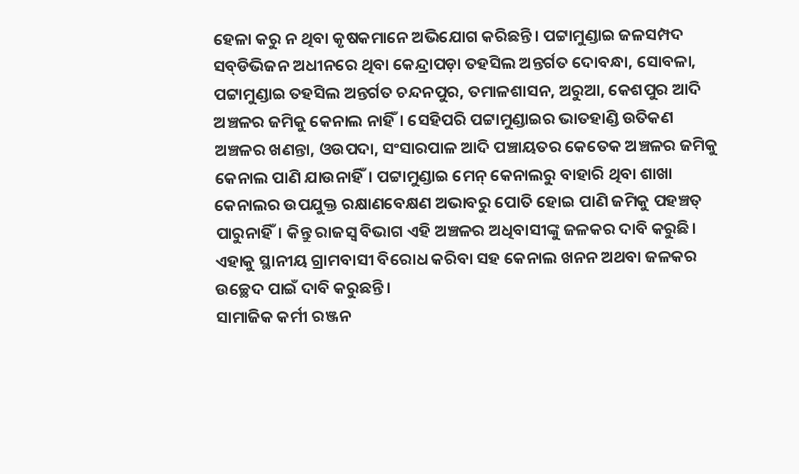ହେଳା କରୁ ନ ଥିବା କୃଷକମାନେ ଅଭିଯୋଗ କରିଛନ୍ତି। ପଟ୍ଟାମୁଣ୍ଡାଇ ଜଳସମ୍ପଦ ସବ୍‌ଡିଭିଜନ ଅଧୀନରେ ଥିବା କେନ୍ଦ୍ରାପଡ଼ା ତହସିଲ ଅନ୍ତର୍ଗତ ଦୋବନ୍ଧା, ସୋବଳା, ପଟ୍ଟାମୁଣ୍ଡାଇ ତହସିଲ ଅନ୍ତର୍ଗତ ଚନ୍ଦନପୁର, ତମାଳଶାସନ, ଅରୁଆ, କେଶପୁର ଆଦି ଅଞ୍ଚଳର ଜମିକୁ କେନାଲ ନାହିଁ। ସେହିପରି ପଟ୍ଟାମୁଣ୍ଡାଇର ଭାତହାଣ୍ଡି ଉତିକଣ ଅଞ୍ଚଳର ଖଣନ୍ତା, ଓଉପଦା, ସଂସାରପାଳ ଆଦି ପଞ୍ଚାୟତର କେତେକ ଅଞ୍ଚଳର ଜମିକୁ କେନାଲ ପାଣି ଯାଉନାହିଁ। ପଟ୍ଟାମୁଣ୍ଡାଇ ମେନ୍‌ କେନାଲରୁ ବାହାରି ଥିବା ଶାଖା କେନାଲର ଉପଯୁକ୍ତ ରକ୍ଷାଣବେକ୍ଷଣ ଅଭାବରୁ ପୋତି ହୋଇ ପାଣି ଜମିକୁ ପହଞ୍ଚତ୍ ପାରୁନାହିଁ। କିନ୍ତୁ ରାଜସ୍ବ ବିଭାଗ ଏହି ଅଞ୍ଚଳର ଅଧିବାସୀଙ୍କୁ ଜଳକର ଦାବି କରୁଛି। ଏହାକୁ ସ୍ଥାନୀୟ ଗ୍ରାମବାସୀ ବିରୋଧ କରିବା ସହ କେନାଲ ଖନନ ଅଥବା ଜଳକର ଉଚ୍ଛେଦ ପାଇଁ ଦାବି କରୁଛନ୍ତି।
ସାମାଜିକ କର୍ମୀ ରଞ୍ଜନ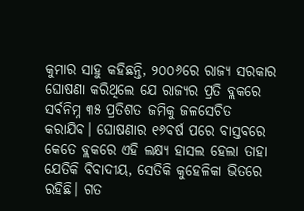କୁମାର ସାହୁ କହିଛନ୍ତି, ୨୦୦୬ରେ ରାଜ୍ୟ ସରକାର ଘୋଷଣା କରିଥିଲେ ଯେ ରାଜ୍ୟର ପ୍ରତି ବ୍ଲକରେ ସର୍ବନିମ୍ନ ୩୫ ପ୍ରତିଶତ ଜମିକୁ ଜଳସେଚିତ କରାଯିବ। ଘୋଷଣାର ୧୬ବର୍ଷ ପରେ ବାସ୍ତବରେ କେତେ ବ୍ଲକରେ ଏହି ଲକ୍ଷ୍ୟ ହାସଲ ହେଲା ତାହା ଯେତିକି ବିବାଦୀୟ, ସେତିକି କୁହେଳିକା ଭିତରେ ରହିଛି। ଗତ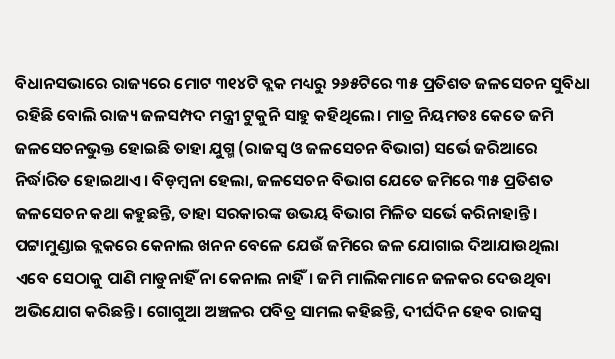ବିଧାନସଭାରେ ରାଜ୍ୟରେ ମୋଟ ୩୧୪ଟି ବ୍ଲକ ମଧ୍ୟରୁ ୨୬୫ଟିରେ ୩୫ ପ୍ରତିଶତ ଜଳସେଚନ ସୁବିଧା ରହିଛି ବୋଲି ରାଜ୍ୟ ଜଳସମ୍ପଦ ମନ୍ତ୍ରୀ ଟୁକୁନି ସାହୁ କହିଥିଲେ। ମାତ୍ର ନିୟମତଃ କେତେ ଜମି ଜଳସେଚନଭୁକ୍ତ ହୋଇଛି ତାହା ଯୁଗ୍ମ (ରାଜସ୍ବ ଓ ଜଳସେଚନ ବିଭାଗ) ସର୍ଭେ ଜରିଆରେ ନିର୍ଦ୍ଧାରିତ ହୋଇଥାଏ। ବିଡ଼ମ୍ବନା ହେଲା, ଜଳସେଚନ ବିଭାଗ ଯେତେ ଜମିରେ ୩୫ ପ୍ରତିଶତ ଜଳସେଚନ କଥା କହୁଛନ୍ତି, ତାହା ସରକାରଙ୍କ ଉଭୟ ବିଭାଗ ମିଳିତ ସର୍ଭେ କରିନାହାନ୍ତି। ପଟ୍ଟାମୁଣ୍ଡାଇ ବ୍ଲକରେ କେନାଲ ଖନନ ବେଳେ ଯେଉଁ ଜମିରେ ଜଳ ଯୋଗାଇ ଦିଆଯାଉଥିଲା ଏବେ ସେଠାକୁ ପାଣି ମାଡୁନାହିଁ ନା କେନାଲ ନାହିଁ। ଜମି ମାଲିକମାନେ ଜଳକର ଦେଉଥିବା ଅଭିଯୋଗ କରିଛନ୍ତି। ଗୋଗୁଆ ଅଞ୍ଚଳର ପବିତ୍ର ସାମଲ କହିଛନ୍ତି, ଦୀର୍ଘଦିନ ହେବ ରାଜସ୍ବ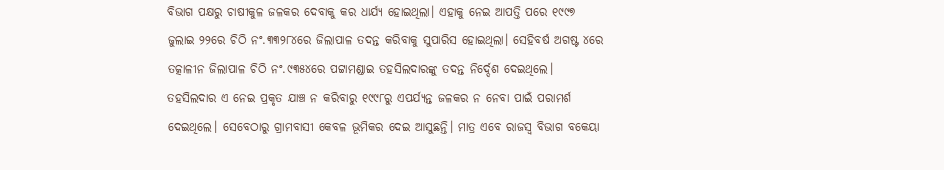ବିଭାଗ ପକ୍ଷରୁ ଚାଷୀକୁଳ ଜଳକର ଦେବାକୁ କର ଧାର୍ଯ୍ୟ ହୋଇଥିଲା। ଏହାକୁ ନେଇ ଆପତ୍ତି ପରେ ୧୯୯୭ ଜୁଲାଇ ୨୨ରେ ଚିଠି ନଂ.୩୩୨୮୪ରେ ଜିଲାପାଳ ତଦନ୍ତ କରିବାକୁ ସୁପାରିସ ହୋଇଥିଲା। ସେହିବର୍ଷ ଅଗଷ୍ଟ ୪ରେ ତତ୍କାଳୀନ ଜିଲାପାଳ ଚିଠି ନଂ.୯୩୫୪ରେ ପଟ୍ଟାମଣ୍ଡାଇ ତହସିଲଦାରଙ୍କୁ ତଦନ୍ତ ନିର୍ଦ୍ଦେଶ ଦେଇଥିଲେ। ତହସିଲଦାର ଏ ନେଇ ପ୍ରକୃତ ଯାଞ୍ଚ ନ କରିବାରୁ ୧୯୯୮ରୁ ଏପର୍ଯ୍ୟନ୍ତ ଜଳକର ନ ନେବା ପାଇଁ ପରାମର୍ଶ ଦେଇଥିଲେ। ସେବେଠାରୁ ଗ୍ରାମବାସୀ କେବଳ ଭୂମିକର ଦେଇ ଆସୁଛନ୍ତି। ମାତ୍ର ଏବେ ରାଜସ୍ବ ବିଭାଗ ବକେୟା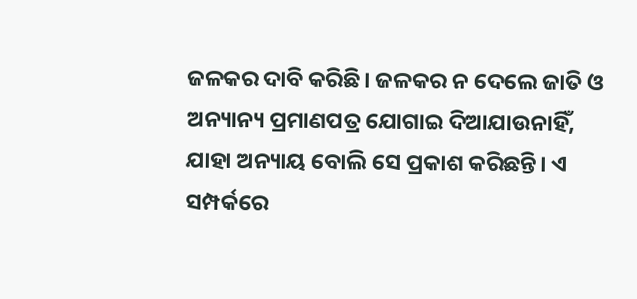ଜଳକର ଦାବି କରିଛି। ଜଳକର ନ ଦେଲେ ଜାତି ଓ ଅନ୍ୟାନ୍ୟ ପ୍ରମାଣପତ୍ର ଯୋଗାଇ ଦିଆଯାଉନାହିଁ, ଯାହା ଅନ୍ୟାୟ ବୋଲି ସେ ପ୍ରକାଶ କରିଛନ୍ତି। ଏ ସମ୍ପର୍କରେ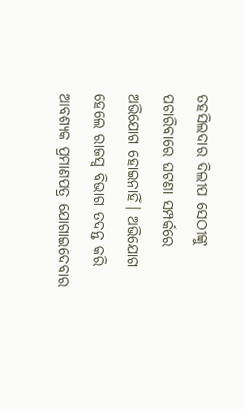ତହସିଲଦାର ଦିଲୀପ ସେଠୀଙ୍କୁ ପଚାରିବାରେ ଘଟଣା ସମ୍ପର୍କରେ ଅଭିଯୋଗ ହୋଇନାହିଁ। ଅଭିଯୋଗ ହେଲେ ରାଜସ୍ବ ବିଭାଗ ତଦନ୍ତ କରି ଆବଶ୍ୟକ ପ୍ରମାଣପତ୍ର ଯୋଗାଇଦେବାର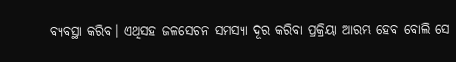ବ୍ୟବସ୍ଥା କରିବ। ଏଥିସହ ଜଳସେଚନ ସମସ୍ୟା ଦୂର କରିବା ପ୍ରକ୍ରିୟା ଆରମ୍ଭ ହେବ ବୋଲି ସେ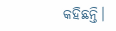କହିଛନ୍ତି।